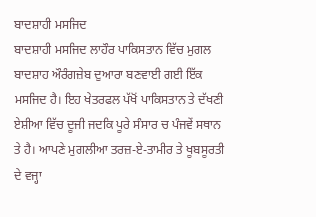ਬਾਦਸ਼ਾਹੀ ਮਸਜਿਦ
ਬਾਦਸ਼ਾਹੀ ਮਸਜਿਦ ਲਾਹੌਰ ਪਾਕਿਸਤਾਨ ਵਿੱਚ ਮੁਗਲ ਬਾਦਸ਼ਾਹ ਔਰੰਗਜ਼ੇਬ ਦੁਆਰਾ ਬਣਵਾਈ ਗਈ ਇੱਕ ਮਸਜਿਦ ਹੈ। ਇਹ ਖੇਤਰਫਲ ਪੱਖੋਂ ਪਾਕਿਸਤਾਨ ਤੇ ਦੱਖਣੀ ਏਸ਼ੀਆ ਵਿੱਚ ਦੂਜੀ ਜਦਕਿ ਪੂਰੇ ਸੰਸਾਰ ਚ ਪੰਜਵੇਂ ਸਥਾਨ ਤੇ ਹੈ। ਆਪਣੇ ਮੁਗਲੀਆ ਤਰਜ਼-ਏ-ਤਾਮੀਰ ਤੇ ਖੂਬਸੂਰਤੀ ਦੇ ਵਜ੍ਹਾ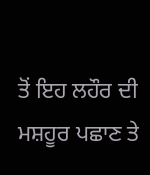ਤੋਂ ਇਹ ਲਹੌਰ ਦੀ ਮਸ਼ਹੂਰ ਪਛਾਣ ਤੇ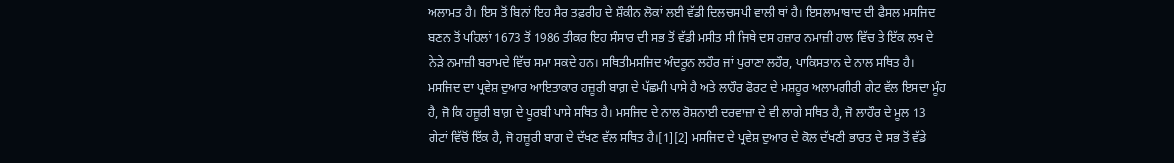ਅਲਾਮਤ ਹੈ। ਇਸ ਤੋਂ ਬਿਨਾਂ ਇਹ ਸੈਰ ਤਫ਼ਰੀਹ ਦੇ ਸ਼ੌਕੀਨ ਲੋਕਾਂ ਲਈ ਵੱਡੀ ਦਿਲਚਸਪੀ ਵਾਲੀ ਥਾਂ ਹੈ। ਇਸਲਾਮਾਬਾਦ ਦੀ ਫੈਸਲ ਮਸਜਿਦ ਬਣਨ ਤੋਂ ਪਹਿਲਾਂ 1673 ਤੋਂ 1986 ਤੀਕਰ ਇਹ ਸੰਸਾਰ ਦੀ ਸਭ ਤੋਂ ਵੱਡੀ ਮਸੀਤ ਸੀ ਜਿਥੇ ਦਸ ਹਜ਼ਾਰ ਨਮਾਜ਼ੀ ਹਾਲ ਵਿੱਚ ਤੇ ਇੱਕ ਲਖ ਦੇ ਨੇੜੇ ਨਮਾਜ਼ੀ ਬਰਾਮਦੇ ਵਿੱਚ ਸਮਾ ਸਕਦੇ ਹਨ। ਸਥਿਤੀਮਸਜਿਦ ਅੰਦਰੂਨ ਲਹੌਰ ਜਾਂ ਪੁਰਾਣਾ ਲਹੌਰ, ਪਾਕਿਸਤਾਨ ਦੇ ਨਾਲ ਸਥਿਤ ਹੈ। ਮਸਜਿਦ ਦਾ ਪ੍ਰਵੇਸ਼ ਦੁਆਰ ਆਇਤਾਕਾਰ ਹਜ਼ੂਰੀ ਬਾਗ਼ ਦੇ ਪੱਛਮੀ ਪਾਸੇ ਹੈ ਅਤੇ ਲਾਹੌਰ ਫੋਰਟ ਦੇ ਮਸ਼ਹੂਰ ਅਲਾਮਗੀਰੀ ਗੇਟ ਵੱਲ ਇਸਦਾ ਮੂੰਹ ਹੈ, ਜੋ ਕਿ ਹਜ਼ੂਰੀ ਬਾਗ਼ ਦੇ ਪੂਰਬੀ ਪਾਸੇ ਸਥਿਤ ਹੈ। ਮਸਜਿਦ ਦੇ ਨਾਲ ਰੋਸ਼ਨਾਈ ਦਰਵਾਜ਼ਾ ਦੇ ਵੀ ਲਾਗੇ ਸਥਿਤ ਹੈ, ਜੋ ਲਾਹੌਰ ਦੇ ਮੂਲ 13 ਗੇਟਾਂ ਵਿੱਚੋਂ ਇੱਕ ਹੈ, ਜੋ ਹਜ਼ੂਰੀ ਬਾਗ ਦੇ ਦੱਖਣ ਵੱਲ ਸਥਿਤ ਹੈ।[1][2] ਮਸਜਿਦ ਦੇ ਪ੍ਰਵੇਸ਼ ਦੁਆਰ ਦੇ ਕੋਲ ਦੱਖਣੀ ਭਾਰਤ ਦੇ ਸਭ ਤੋਂ ਵੱਡੇ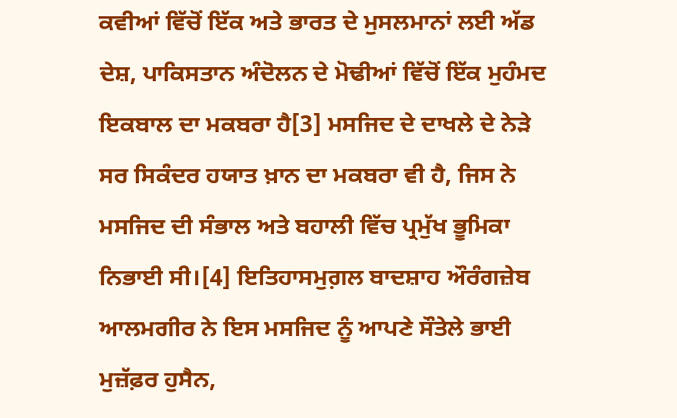ਕਵੀਆਂ ਵਿੱਚੋਂ ਇੱਕ ਅਤੇ ਭਾਰਤ ਦੇ ਮੁਸਲਮਾਨਾਂ ਲਈ ਅੱਡ ਦੇਸ਼, ਪਾਕਿਸਤਾਨ ਅੰਦੋਲਨ ਦੇ ਮੋਢੀਆਂ ਵਿੱਚੋਂ ਇੱਕ ਮੁਹੰਮਦ ਇਕਬਾਲ ਦਾ ਮਕਬਰਾ ਹੈ[3] ਮਸਜਿਦ ਦੇ ਦਾਖਲੇ ਦੇ ਨੇੜੇ ਸਰ ਸਿਕੰਦਰ ਹਯਾਤ ਖ਼ਾਨ ਦਾ ਮਕਬਰਾ ਵੀ ਹੈ, ਜਿਸ ਨੇ ਮਸਜਿਦ ਦੀ ਸੰਭਾਲ ਅਤੇ ਬਹਾਲੀ ਵਿੱਚ ਪ੍ਰਮੁੱਖ ਭੂਮਿਕਾ ਨਿਭਾਈ ਸੀ।[4] ਇਤਿਹਾਸਮੁਗ਼ਲ ਬਾਦਸ਼ਾਹ ਔਰੰਗਜ਼ੇਬ ਆਲਮਗੀਰ ਨੇ ਇਸ ਮਸਜਿਦ ਨੂੰ ਆਪਣੇ ਸੌਤੇਲੇ ਭਾਈ ਮੁਜ਼ੱਫ਼ਰ ਹੁਸੈਨ,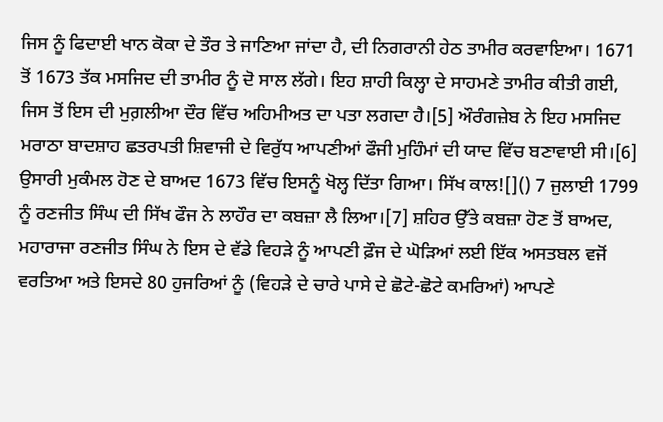ਜਿਸ ਨੂੰ ਫਿਦਾਈ ਖਾਨ ਕੋਕਾ ਦੇ ਤੌਰ ਤੇ ਜਾਣਿਆ ਜਾਂਦਾ ਹੈ, ਦੀ ਨਿਗਰਾਨੀ ਹੇਠ ਤਾਮੀਰ ਕਰਵਾਇਆ। 1671 ਤੋਂ 1673 ਤੱਕ ਮਸਜਿਦ ਦੀ ਤਾਮੀਰ ਨੂੰ ਦੋ ਸਾਲ ਲੱਗੇ। ਇਹ ਸ਼ਾਹੀ ਕਿਲ੍ਹਾ ਦੇ ਸਾਹਮਣੇ ਤਾਮੀਰ ਕੀਤੀ ਗਈ, ਜਿਸ ਤੋਂ ਇਸ ਦੀ ਮੁਗ਼ਲੀਆ ਦੌਰ ਵਿੱਚ ਅਹਿਮੀਅਤ ਦਾ ਪਤਾ ਲਗਦਾ ਹੈ।[5] ਔਰੰਗਜ਼ੇਬ ਨੇ ਇਹ ਮਸਜਿਦ ਮਰਾਠਾ ਬਾਦਸ਼ਾਹ ਛਤਰਪਤੀ ਸ਼ਿਵਾਜੀ ਦੇ ਵਿਰੁੱਧ ਆਪਣੀਆਂ ਫੌਜੀ ਮੁਹਿੰਮਾਂ ਦੀ ਯਾਦ ਵਿੱਚ ਬਣਾਵਾਈ ਸੀ।[6] ਉਸਾਰੀ ਮੁਕੰਮਲ ਹੋਣ ਦੇ ਬਾਅਦ 1673 ਵਿੱਚ ਇਸਨੂੰ ਖੋਲ੍ਹ ਦਿੱਤਾ ਗਿਆ। ਸਿੱਖ ਕਾਲ![]() 7 ਜੁਲਾਈ 1799 ਨੂੰ ਰਣਜੀਤ ਸਿੰਘ ਦੀ ਸਿੱਖ ਫੌਜ ਨੇ ਲਾਹੌਰ ਦਾ ਕਬਜ਼ਾ ਲੈ ਲਿਆ।[7] ਸ਼ਹਿਰ ਉੱਤੇ ਕਬਜ਼ਾ ਹੋਣ ਤੋਂ ਬਾਅਦ, ਮਹਾਰਾਜਾ ਰਣਜੀਤ ਸਿੰਘ ਨੇ ਇਸ ਦੇ ਵੱਡੇ ਵਿਹੜੇ ਨੂੰ ਆਪਣੀ ਫ਼ੌਜ ਦੇ ਘੋੜਿਆਂ ਲਈ ਇੱਕ ਅਸਤਬਲ ਵਜੋਂ ਵਰਤਿਆ ਅਤੇ ਇਸਦੇ 80 ਹੁਜਰਿਆਂ ਨੂੰ (ਵਿਹੜੇ ਦੇ ਚਾਰੇ ਪਾਸੇ ਦੇ ਛੋਟੇ-ਛੋਟੇ ਕਮਰਿਆਂ) ਆਪਣੇ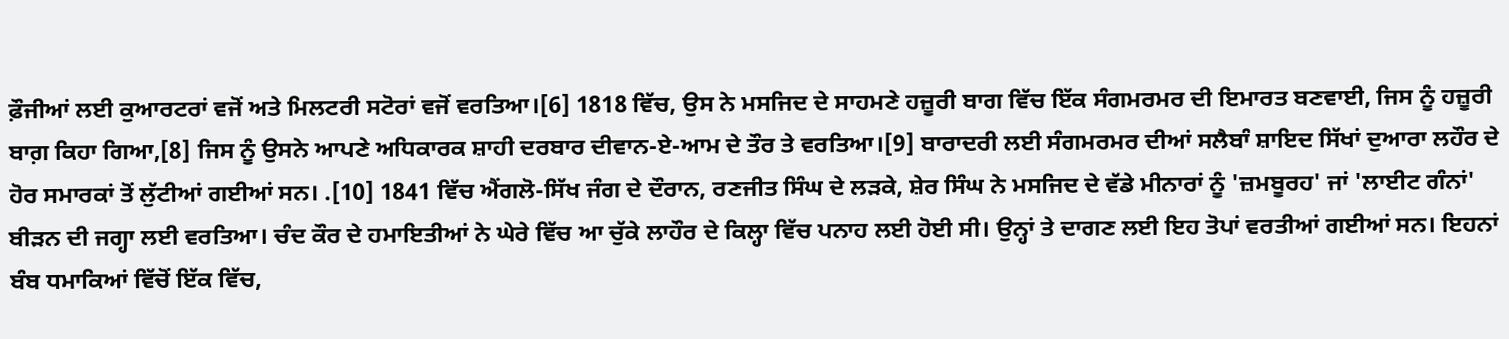ਫ਼ੌਜੀਆਂ ਲਈ ਕੁਆਰਟਰਾਂ ਵਜੋਂ ਅਤੇ ਮਿਲਟਰੀ ਸਟੋਰਾਂ ਵਜੋਂ ਵਰਤਿਆ।[6] 1818 ਵਿੱਚ, ਉਸ ਨੇ ਮਸਜਿਦ ਦੇ ਸਾਹਮਣੇ ਹਜ਼ੂਰੀ ਬਾਗ ਵਿੱਚ ਇੱਕ ਸੰਗਮਰਮਰ ਦੀ ਇਮਾਰਤ ਬਣਵਾਈ, ਜਿਸ ਨੂੰ ਹਜ਼ੂਰੀ ਬਾਗ਼ ਕਿਹਾ ਗਿਆ,[8] ਜਿਸ ਨੂੰ ਉਸਨੇ ਆਪਣੇ ਅਧਿਕਾਰਕ ਸ਼ਾਹੀ ਦਰਬਾਰ ਦੀਵਾਨ-ਏ-ਆਮ ਦੇ ਤੌਰ ਤੇ ਵਰਤਿਆ।[9] ਬਾਰਾਦਰੀ ਲਈ ਸੰਗਮਰਮਰ ਦੀਆਂ ਸਲੈਬਾੰ ਸ਼ਾਇਦ ਸਿੱਖਾਂ ਦੁਆਰਾ ਲਹੌਰ ਦੇ ਹੋਰ ਸਮਾਰਕਾਂ ਤੋਂ ਲੁੱਟੀਆਂ ਗਈਆਂ ਸਨ। .[10] 1841 ਵਿੱਚ ਐਂਗਲੋ-ਸਿੱਖ ਜੰਗ ਦੇ ਦੌਰਾਨ, ਰਣਜੀਤ ਸਿੰਘ ਦੇ ਲੜਕੇ, ਸ਼ੇਰ ਸਿੰਘ ਨੇ ਮਸਜਿਦ ਦੇ ਵੱਡੇ ਮੀਨਾਰਾਂ ਨੂੰ 'ਜ਼ਮਬੂਰਹ' ਜਾਂ 'ਲਾਈਟ ਗੰਨਾਂ' ਬੀੜਨ ਦੀ ਜਗ੍ਹਾ ਲਈ ਵਰਤਿਆ। ਚੰਦ ਕੌਰ ਦੇ ਹਮਾਇਤੀਆਂ ਨੇ ਘੇਰੇ ਵਿੱਚ ਆ ਚੁੱਕੇ ਲਾਹੌਰ ਦੇ ਕਿਲ੍ਹਾ ਵਿੱਚ ਪਨਾਹ ਲਈ ਹੋਈ ਸੀ। ਉਨ੍ਹਾਂ ਤੇ ਦਾਗਣ ਲਈ ਇਹ ਤੋਪਾਂ ਵਰਤੀਆਂ ਗਈਆਂ ਸਨ। ਇਹਨਾਂ ਬੰਬ ਧਮਾਕਿਆਂ ਵਿੱਚੋਂ ਇੱਕ ਵਿੱਚ,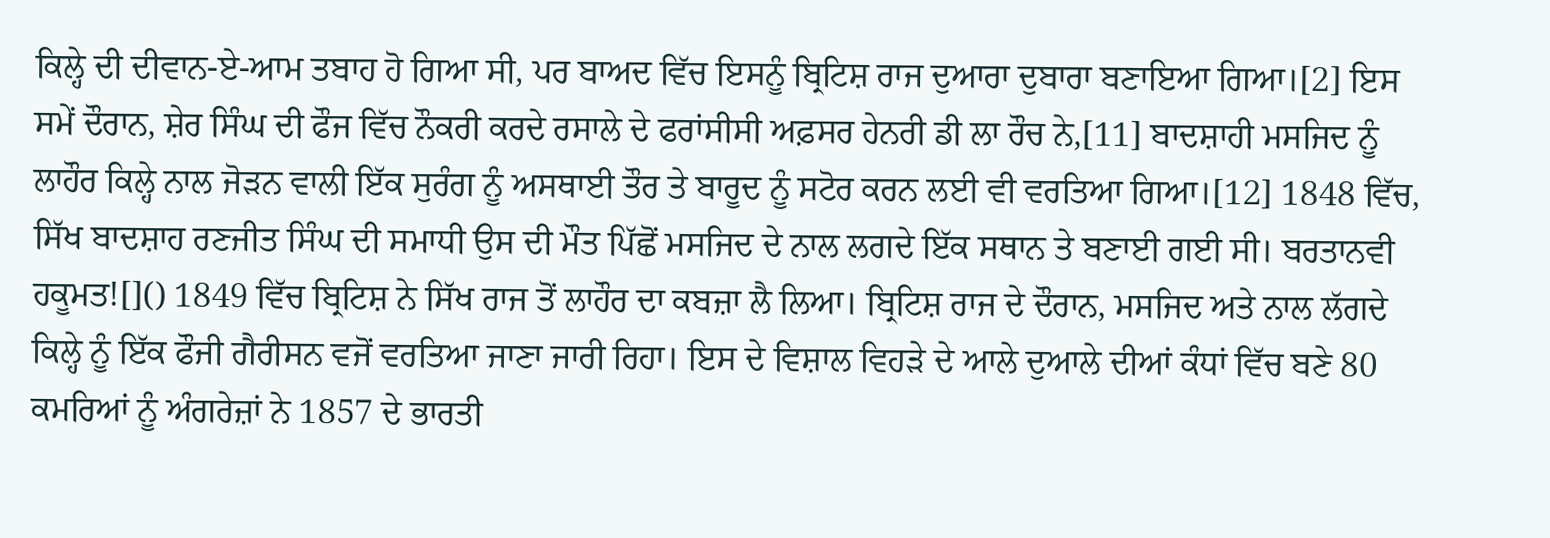ਕਿਲ੍ਹੇ ਦੀ ਦੀਵਾਨ-ਏ-ਆਮ ਤਬਾਹ ਹੋ ਗਿਆ ਸੀ, ਪਰ ਬਾਅਦ ਵਿੱਚ ਇਸਨੂੰ ਬ੍ਰਿਟਿਸ਼ ਰਾਜ ਦੁਆਰਾ ਦੁਬਾਰਾ ਬਣਾਇਆ ਗਿਆ।[2] ਇਸ ਸਮੇਂ ਦੌਰਾਨ, ਸ਼ੇਰ ਸਿੰਘ ਦੀ ਫੌਜ ਵਿੱਚ ਨੌਕਰੀ ਕਰਦੇ ਰਸਾਲੇ ਦੇ ਫਰਾਂਸੀਸੀ ਅਫ਼ਸਰ ਹੇਨਰੀ ਡੀ ਲਾ ਰੌਚ ਨੇ,[11] ਬਾਦਸ਼ਾਹੀ ਮਸਜਿਦ ਨੂੰ ਲਾਹੌਰ ਕਿਲ੍ਹੇ ਨਾਲ ਜੋੜਨ ਵਾਲੀ ਇੱਕ ਸੁਰੰਗ ਨੂੰ ਅਸਥਾਈ ਤੌਰ ਤੇ ਬਾਰੂਦ ਨੂੰ ਸਟੋਰ ਕਰਨ ਲਈ ਵੀ ਵਰਤਿਆ ਗਿਆ।[12] 1848 ਵਿੱਚ, ਸਿੱਖ ਬਾਦਸ਼ਾਹ ਰਣਜੀਤ ਸਿੰਘ ਦੀ ਸਮਾਧੀ ਉਸ ਦੀ ਮੌਤ ਪਿੱਛੋਂ ਮਸਜਿਦ ਦੇ ਨਾਲ ਲਗਦੇ ਇੱਕ ਸਥਾਨ ਤੇ ਬਣਾਈ ਗਈ ਸੀ। ਬਰਤਾਨਵੀ ਹਕੂਮਤ![]() 1849 ਵਿੱਚ ਬ੍ਰਿਟਿਸ਼ ਨੇ ਸਿੱਖ ਰਾਜ ਤੋਂ ਲਾਹੌਰ ਦਾ ਕਬਜ਼ਾ ਲੈ ਲਿਆ। ਬ੍ਰਿਟਿਸ਼ ਰਾਜ ਦੇ ਦੌਰਾਨ, ਮਸਜਿਦ ਅਤੇ ਨਾਲ ਲੱਗਦੇ ਕਿਲ੍ਹੇ ਨੂੰ ਇੱਕ ਫੌਜੀ ਗੈਰੀਸਨ ਵਜੋਂ ਵਰਤਿਆ ਜਾਣਾ ਜਾਰੀ ਰਿਹਾ। ਇਸ ਦੇ ਵਿਸ਼ਾਲ ਵਿਹੜੇ ਦੇ ਆਲੇ ਦੁਆਲੇ ਦੀਆਂ ਕੰਧਾਂ ਵਿੱਚ ਬਣੇ 80 ਕਮਰਿਆਂ ਨੂੰ ਅੰਗਰੇਜ਼ਾਂ ਨੇ 1857 ਦੇ ਭਾਰਤੀ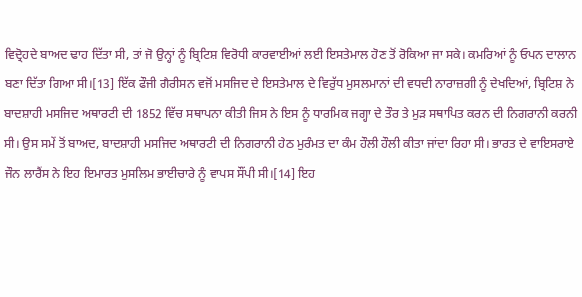ਵਿਦ੍ਰੋਹਦੇ ਬਾਅਦ ਢਾਹ ਦਿੱਤਾ ਸੀ, ਤਾਂ ਜੋ ਉਨ੍ਹਾਂ ਨੂੰ ਬ੍ਰਿਟਿਸ਼ ਵਿਰੋਧੀ ਕਾਰਵਾਈਆਂ ਲਈ ਇਸਤੇਮਾਲ ਹੋਣ ਤੋਂ ਰੋਕਿਆ ਜਾ ਸਕੇ। ਕਮਰਿਆਂ ਨੂੰ ਓਪਨ ਦਾਲਾਨ ਬਣਾ ਦਿੱਤਾ ਗਿਆ ਸੀ।[13] ਇੱਕ ਫੌਜੀ ਗੈਰੀਸਨ ਵਜੋਂ ਮਸਜਿਦ ਦੇ ਇਸਤੇਮਾਲ ਦੇ ਵਿਰੁੱਧ ਮੁਸਲਮਾਨਾਂ ਦੀ ਵਧਦੀ ਨਾਰਾਜ਼ਗੀ ਨੂੰ ਦੇਖਦਿਆਂ, ਬ੍ਰਿਟਿਸ਼ ਨੇ ਬਾਦਸ਼ਾਹੀ ਮਸਜਿਦ ਅਥਾਰਟੀ ਦੀ 1852 ਵਿੱਚ ਸਥਾਪਨਾ ਕੀਤੀ ਜਿਸ ਨੇ ਇਸ ਨੂੰ ਧਾਰਮਿਕ ਜਗ੍ਹਾ ਦੇ ਤੌਰ ਤੇ ਮੁੜ ਸਥਾਪਿਤ ਕਰਨ ਦੀ ਨਿਗਰਾਨੀ ਕਰਨੀ ਸੀ। ਉਸ ਸਮੇਂ ਤੋਂ ਬਾਅਦ, ਬਾਦਸ਼ਾਹੀ ਮਸਜਿਦ ਅਥਾਰਟੀ ਦੀ ਨਿਗਰਾਨੀ ਹੇਠ ਮੁਰੰਮਤ ਦਾ ਕੰਮ ਹੌਲੀ ਹੌਲੀ ਕੀਤਾ ਜਾਂਦਾ ਰਿਹਾ ਸੀ। ਭਾਰਤ ਦੇ ਵਾਇਸਰਾਏ ਜੌਨ ਲਾਰੈਂਸ ਨੇ ਇਹ ਇਮਾਰਤ ਮੁਸਲਿਮ ਭਾਈਚਾਰੇ ਨੂੰ ਵਾਪਸ ਸੌਂਪੀ ਸੀ।[14] ਇਹ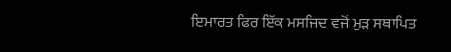ਇਮਾਰਤ ਫਿਰ ਇੱਕ ਮਸਜਿਦ ਵਜੋਂ ਮੁੜ ਸਥਾਪਿਤ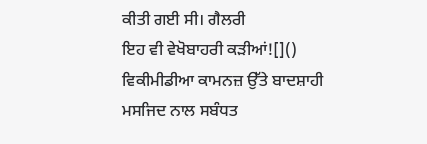ਕੀਤੀ ਗਈ ਸੀ। ਗੈਲਰੀ
ਇਹ ਵੀ ਵੇਖੋਬਾਹਰੀ ਕੜੀਆਂ![]() ਵਿਕੀਮੀਡੀਆ ਕਾਮਨਜ਼ ਉੱਤੇ ਬਾਦਸ਼ਾਹੀ ਮਸਜਿਦ ਨਾਲ ਸਬੰਧਤ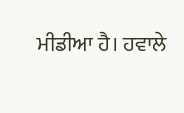ਮੀਡੀਆ ਹੈ। ਹਵਾਲੇ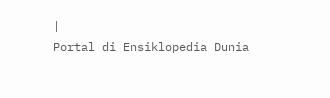|
Portal di Ensiklopedia Dunia